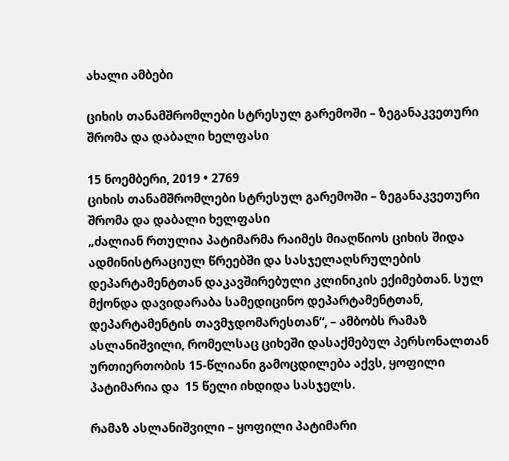ახალი ამბები

ციხის თანამშრომლები სტრესულ გარემოში – ზეგანაკვეთური შრომა და დაბალი ხელფასი

15 ნოემბერი, 2019 • 2769
ციხის თანამშრომლები სტრესულ გარემოში – ზეგანაკვეთური შრომა და დაბალი ხელფასი
„ძალიან რთულია პატიმარმა რაიმეს მიაღწიოს ციხის შიდა ადმინისტრაციულ წრეებში და სასჯელაღსრულების დეპარტამენტთან დაკავშირებული კლინიკის ექიმებთან. სულ მქონდა დავიდარაბა სამედიცინო დეპარტამენტთან, დეპარტამენტის თავმჯდომარესთან“, – ამბობს რამაზ ასლანიშვილი, რომელსაც ციხეში დასაქმებულ პერსონალთან ურთიერთობის 15-წლიანი გამოცდილება აქვს, ყოფილი პატიმარია და  15 წელი იხდიდა სასჯელს.

რამაზ ასლანიშვილი – ყოფილი პატიმარი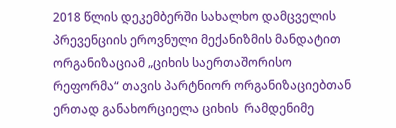2018 წლის დეკემბერში სახალხო დამცველის პრევენციის ეროვნული მექანიზმის მანდატით ორგანიზაციამ „ციხის საერთაშორისო რეფორმა“ თავის პარტნიორ ორგანიზაციებთან ერთად განახორციელა ციხის  რამდენიმე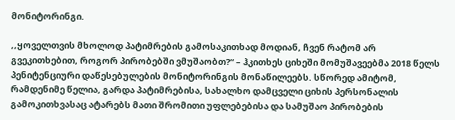მონიტორინგი.

,,ყოველთვის მხოლოდ პატიმრების გამოსაკითხად მოდიან, ჩვენ რატომ არ გვეკითხებით, როგორ პირობებში ვმუშაობთ?“ – ჰკითხეს ციხეში მომუშავეებმა 2018 წელს პენიტენციური დაწესებულების მონიტორინგის მონაწილეებს. სწორედ ამიტომ, რამდენიმე წელია, გარდა პატიმრებისა, სახალხო დამცველი ციხის პერსონალის გამოკითხვასაც ატარებს მათი შრომითი უფლებებისა და სამუშაო პირობების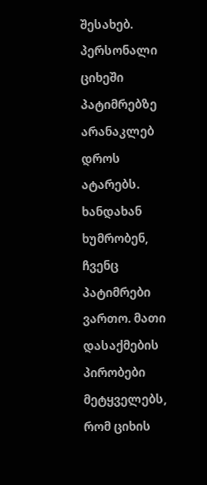შესახებ. პერსონალი ციხეში პატიმრებზე არანაკლებ დროს ატარებს. ხანდახან ხუმრობენ, ჩვენც პატიმრები ვართო. მათი დასაქმების პირობები მეტყველებს, რომ ციხის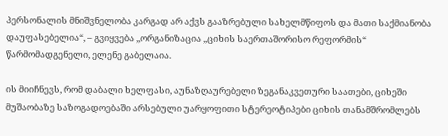პერსონალის მნიშვნელობა კარგად არ აქვს გააზრებული სახელმწიფოს და მათი საქმიანობა დაუფასებელია“, – გვიყვება ,,ორგანიზაცია ,,ციხის საერთაშორისო რეფორმის“ წარმომადგენელი, ელენე გაბელაია.

ის მიიჩნევს, რომ დაბალი ხელფასი, აუნაზღაურებელი ზეგანაკვეთური საათები, ციხეში მუშაობაზე საზოგადოებაში არსებული უარყოფითი სტერეოტიპები ციხის თანამშრომლებს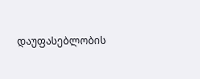დაუფასებლობის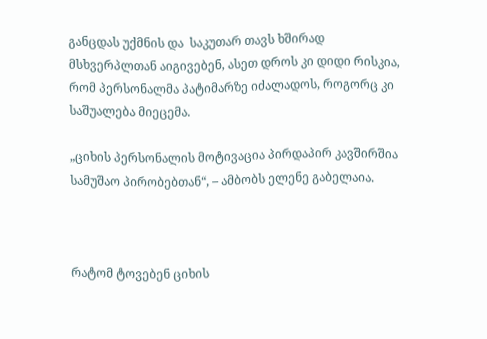განცდას უქმნის და  საკუთარ თავს ხშირად მსხვერპლთან აიგივებენ, ასეთ დროს კი დიდი რისკია, რომ პერსონალმა პატიმარზე იძალადოს, როგორც კი საშუალება მიეცემა.

„ციხის პერსონალის მოტივაცია პირდაპირ კავშირშია სამუშაო პირობებთან“, – ამბობს ელენე გაბელაია.



რატომ ტოვებენ ციხის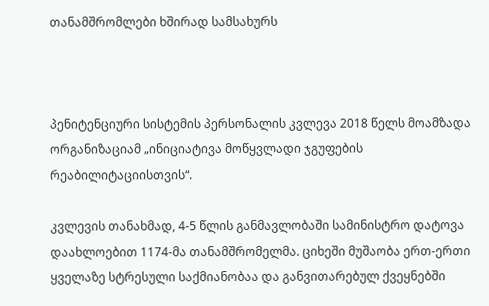თანამშრომლები ხშირად სამსახურს



პენიტენციური სისტემის პერსონალის კვლევა 2018 წელს მოამზადა ორგანიზაციამ „ინიციატივა მოწყვლადი ჯგუფების რეაბილიტაციისთვის“.

კვლევის თანახმად, 4-5 წლის განმავლობაში სამინისტრო დატოვა დაახლოებით 1174-მა თანამშრომელმა. ციხეში მუშაობა ერთ-ერთი ყველაზე სტრესული საქმიანობაა და განვითარებულ ქვეყნებში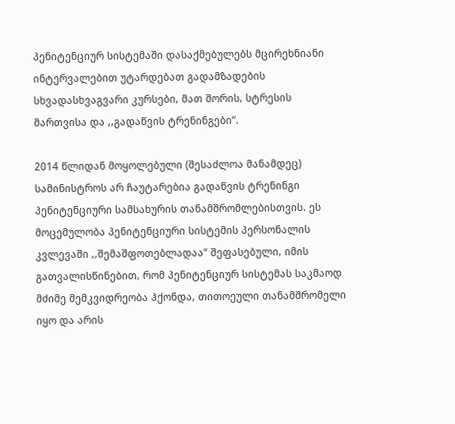პენიტენციურ სისტემაში დასაქმებულებს მცირეხნიანი ინტერვალებით უტარდებათ გადამზადების სხვადასხვაგვარი კურსები, მათ შორის, სტრესის მართვისა და ,,გადაწვის ტრენინგები“.

2014 წლიდან მოყოლებული (შესაძლოა მანამდეც) სამინისტროს არ ჩაუტარებია გადაწვის ტრენინგი პენიტენციური სამსახურის თანამშრომლებისთვის. ეს მოცემულობა პენიტენციური სისტემის პერსონალის კვლევაში ,,შემაშფოთებლადაა“ შეფასებული, იმის გათვალისწინებით, რომ პენიტენციურ სისტემას საკმაოდ მძიმე მემკვიდრეობა ჰქონდა, თითოეული თანამშრომელი იყო და არის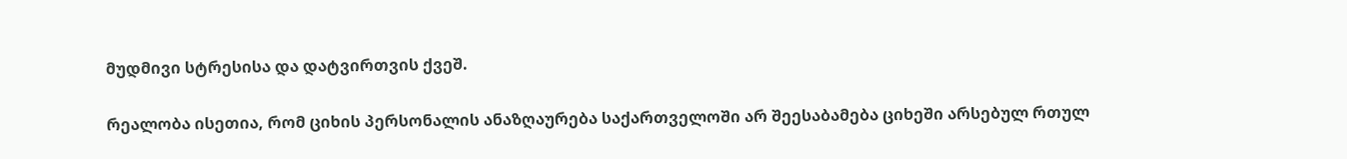მუდმივი სტრესისა და დატვირთვის ქვეშ.

რეალობა ისეთია, რომ ციხის პერსონალის ანაზღაურება საქართველოში არ შეესაბამება ციხეში არსებულ რთულ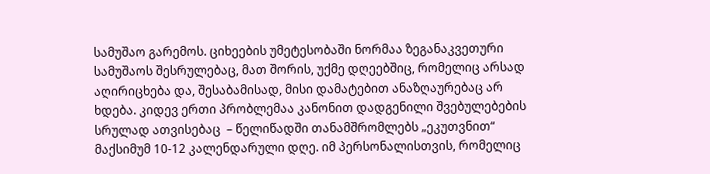სამუშაო გარემოს. ციხეების უმეტესობაში ნორმაა ზეგანაკვეთური სამუშაოს შესრულებაც, მათ შორის, უქმე დღეებშიც, რომელიც არსად აღირიცხება და, შესაბამისად, მისი დამატებით ანაზღაურებაც არ ხდება. კიდევ ერთი პრობლემაა კანონით დადგენილი შვებულებების  სრულად ათვისებაც  – წელიწადში თანამშრომლებს „ეკუთვნით“ მაქსიმუმ 10-12 კალენდარული დღე. იმ პერსონალისთვის, რომელიც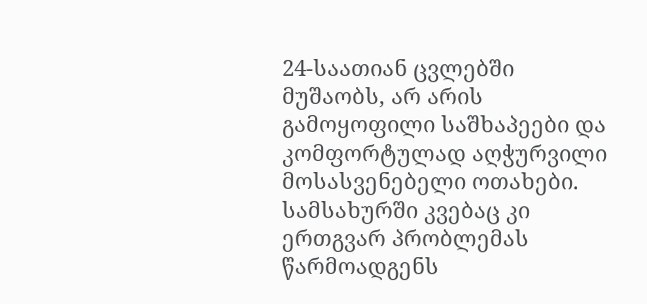24-საათიან ცვლებში მუშაობს, არ არის გამოყოფილი საშხაპეები და კომფორტულად აღჭურვილი მოსასვენებელი ოთახები.  სამსახურში კვებაც კი ერთგვარ პრობლემას წარმოადგენს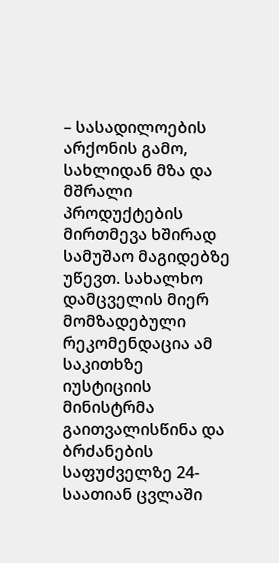– სასადილოების არქონის გამო, სახლიდან მზა და მშრალი პროდუქტების მირთმევა ხშირად სამუშაო მაგიდებზე უწევთ. სახალხო დამცველის მიერ მომზადებული რეკომენდაცია ამ საკითხზე იუსტიციის მინისტრმა გაითვალისწინა და ბრძანების საფუძველზე 24-საათიან ცვლაში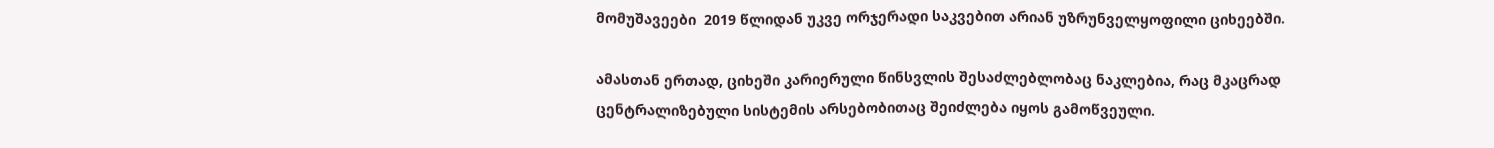მომუშავეები  2019 წლიდან უკვე ორჯერადი საკვებით არიან უზრუნველყოფილი ციხეებში.

ამასთან ერთად, ციხეში კარიერული წინსვლის შესაძლებლობაც ნაკლებია, რაც მკაცრად ცენტრალიზებული სისტემის არსებობითაც შეიძლება იყოს გამოწვეული.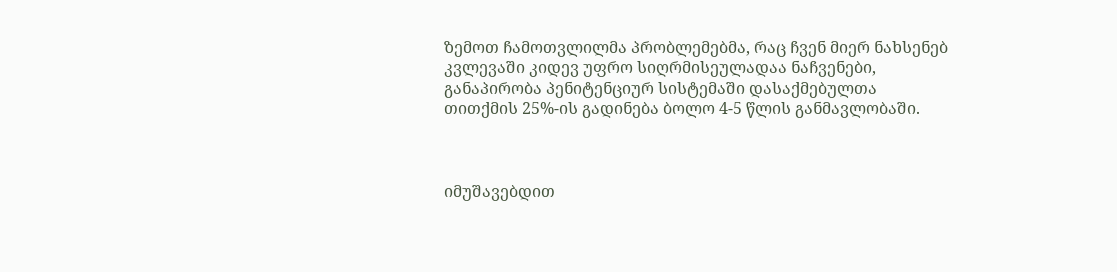ზემოთ ჩამოთვლილმა პრობლემებმა, რაც ჩვენ მიერ ნახსენებ კვლევაში კიდევ უფრო სიღრმისეულადაა ნაჩვენები, განაპირობა პენიტენციურ სისტემაში დასაქმებულთა თითქმის 25%-ის გადინება ბოლო 4-5 წლის განმავლობაში.



იმუშავებდით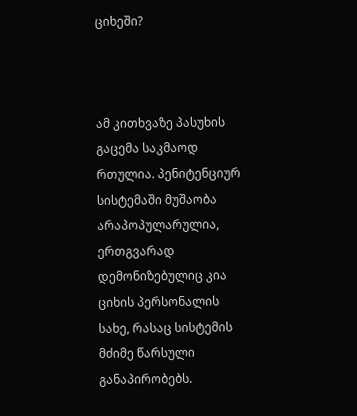ციხეში?



ამ კითხვაზე პასუხის გაცემა საკმაოდ რთულია. პენიტენციურ სისტემაში მუშაობა არაპოპულარულია, ერთგვარად დემონიზებულიც კია ციხის პერსონალის სახე, რასაც სისტემის მძიმე წარსული განაპირობებს.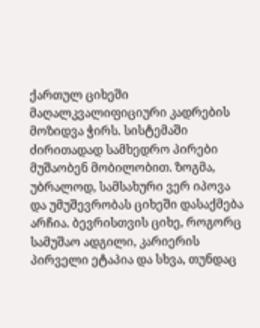ქართულ ციხეში მაღალკვალიფიციური კადრების მოზიდვა ჭირს. სისტემაში ძირითადად სამხედრო პირები მუშაობენ მობილობით. ზოგმა, უბრალოდ, სამსახური ვერ იპოვა და უმუშევრობას ციხეში დასაქმება არჩია. ბევრისთვის ციხე, როგორც სამუშაო ადგილი, კარიერის პირველი ეტაპია და სხვა, თუნდაც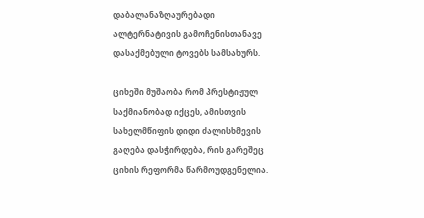დაბალანაზღაურებადი ალტერნატივის გამოჩენისთანავე დასაქმებული ტოვებს სამსახურს.

ციხეში მუშაობა რომ პრესტიჟულ საქმიანობად იქცეს, ამისთვის სახელმწიფის დიდი ძალისხმევის გაღება დასჭირდება, რის გარეშეც ციხის რეფორმა წარმოუდგენელია.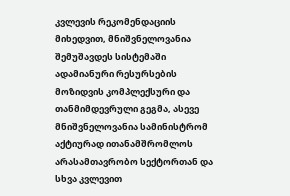კვლევის რეკომენდაციის მიხედვით, მნიშვნელოვანია შემუშავდეს სისტემაში ადამიანური რესურსების მოზიდვის კომპლექსური და თანმიმდევრული გეგმა, ასევე მნიშვნელოვანია სამინისტრომ აქტიურად ითანამშრომლოს არასამთავრობო სექტორთან და სხვა კვლევით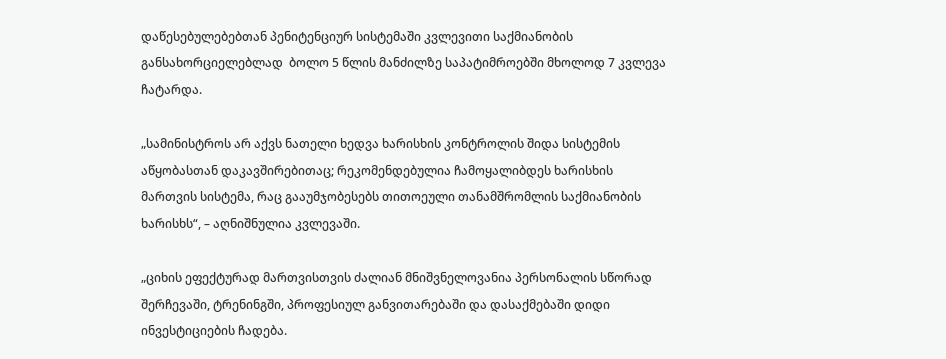დაწესებულებებთან პენიტენციურ სისტემაში კვლევითი საქმიანობის განსახორციელებლად  ბოლო 5 წლის მანძილზე საპატიმროებში მხოლოდ 7 კვლევა ჩატარდა.

„სამინისტროს არ აქვს ნათელი ხედვა ხარისხის კონტროლის შიდა სისტემის აწყობასთან დაკავშირებითაც; რეკომენდებულია ჩამოყალიბდეს ხარისხის მართვის სისტემა, რაც გააუმჯობესებს თითოეული თანამშრომლის საქმიანობის ხარისხს“, – აღნიშნულია კვლევაში.

„ციხის ეფექტურად მართვისთვის ძალიან მნიშვნელოვანია პერსონალის სწორად შერჩევაში, ტრენინგში, პროფესიულ განვითარებაში და დასაქმებაში დიდი ინვესტიციების ჩადება.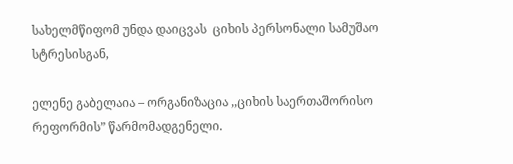სახელმწიფომ უნდა დაიცვას  ციხის პერსონალი სამუშაო სტრესისგან,

ელენე გაბელაია – ორგანიზაცია ,,ციხის საერთაშორისო რეფორმის” წარმომადგენელი.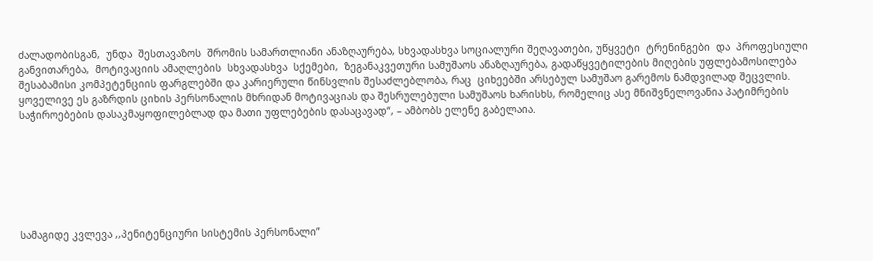ძალადობისგან,  უნდა  შესთავაზოს  შრომის სამართლიანი ანაზღაურება, სხვადასხვა სოციალური შეღავათები, უწყვეტი  ტრენინგები  და  პროფესიული  განვითარება,  მოტივაციის ამაღლების  სხვადასხვა  სქემები,  ზეგანაკვეთური სამუშაოს ანაზღაურება, გადაწყვეტილების მიღების უფლებამოსილება შესაბამისი კომპეტენციის ფარგლებში და კარიერული წინსვლის შესაძლებლობა, რაც  ციხეებში არსებულ სამუშაო გარემოს ნამდვილად შეცვლის. ყოველივე ეს გაზრდის ციხის პერსონალის მხრიდან მოტივაციას და შესრულებული სამუშაოს ხარისხს, რომელიც ასე მნიშვნელოვანია პატიმრების საჭიროებების დასაკმაყოფილებლად და მათი უფლებების დასაცავად“, – ამბობს ელენე გაბელაია.







სამაგიდე კვლევა ,,პენიტენციური სისტემის პერსონალი”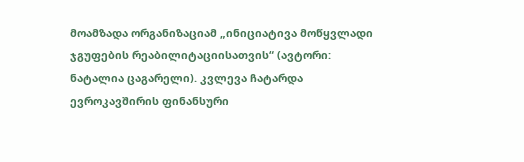მოამზადა ორგანიზაციამ „ინიციატივა მოწყვლადი ჯგუფების რეაბილიტაციისათვის“ (ავტორი: ნატალია ცაგარელი). კვლევა ჩატარდა ევროკავშირის ფინანსური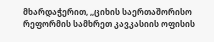მხარდაჭერით, ,,ციხის საერთაშორისო რეფორმის სამხრეთ კავკასიის ოფისის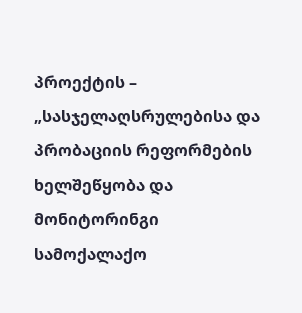პროექტის – „სასჯელაღსრულებისა და პრობაციის რეფორმების ხელშეწყობა და მონიტორინგი სამოქალაქო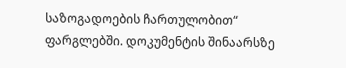საზოგადოების ჩართულობით“ ფარგლებში. დოკუმენტის შინაარსზე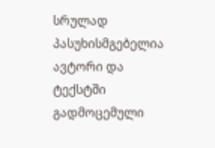სრულად პასუხისმგებელია ავტორი და ტექსტში გადმოცემული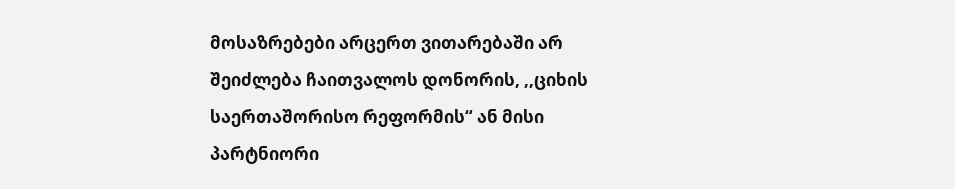მოსაზრებები არცერთ ვითარებაში არ შეიძლება ჩაითვალოს დონორის, ,,ციხის საერთაშორისო რეფორმის“ ან მისი პარტნიორი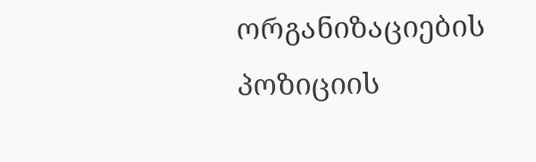ორგანიზაციების პოზიციის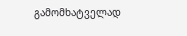გამომხატველად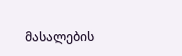მასალების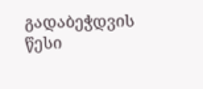გადაბეჭდვის წესი